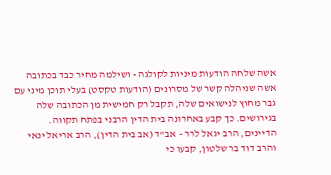אשה שלחה הודעות מיניות לקולגה - ושילמה מחיר כבד בכתובה
אשה שניהלה קשר של מסרונים (הודעות טקסט) בעלי תוכן מיני עם גבר מחוץ לנישואים שלה, תקבל רק חמישית מן הכתובה שלה בגירושים. כך קבע באחרונה בית הדין הרבני בפתח תקווה. הדיינים, הרב יגאל לרר – אב"ד (אב בית הדין), הרב אריאל ינאי והרב דוד בר שלטון, קבעו כי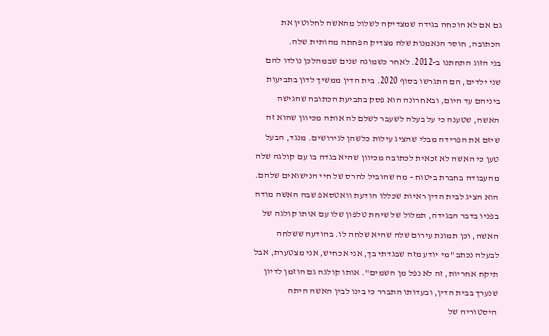גם אם לא הוכחה בגידה שמצדיקה לשלול מהאשה לחלוטין את הכתובה, חוסר הנאמנות שלה מצדיק הפחתה מהותית שלה.
בני הזוג התחתנו ב-2012. לאחר כשמונה שנים שבמהלכן נולדו להם שני ילדים, הם התגרשו בסוף 2020. בית הדין ממשיך לדון בתביעות ביניהם עד היום, ובאחרונה הוא פסק בתביעת הכתובה שהגישה האשה, שטענה כי על בעלה לשעבר לשלם לה אותה מכיוון שהוא זה שיזם את הפרידה מבלי שהציג עילות כלשהן לגירושים. מנגד, הבעל טען כי האשה לא זכאית לכתובה מכיוון שהיא בגדה בו עם קולגה שלה מהעבודה בחברת ביטוח - מה שהוביל להרס של חיי הנישואים שלהם. הוא הציג לבית הדין ראיות שכללו הודעת וואטסאפ שבה האשה מודה בפניו בדבר הבגידה, תמלול של שיחת טלפון שלו עם אותו קולגה של האשה, וכן תמונת עירום שלה שהיא שלחה לו. בהודעה ששלחה לבעלה נכתב "מי יודע מזה שבגדתי בך, אני אכחיש, אני מצטערת, אבל תיקח אחריות, זה לא נפל מן השמים". אותו קולגה גם הוזמן לדיון שנערך בבית הדין, ובעדותו התברר כי בינו לבין האשה היתה היסטוריה של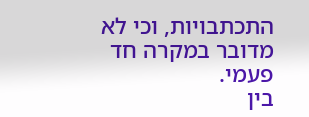התכתבויות, וכי לא מדובר במקרה חד פעמי.
בין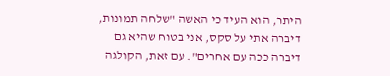היתר, הוא העיד כי האשה "שלחה תמונות, דיברה אתי על סקס, אני בטוח שהיא גם דיברה ככה עם אחרים". עם זאת, הקולגה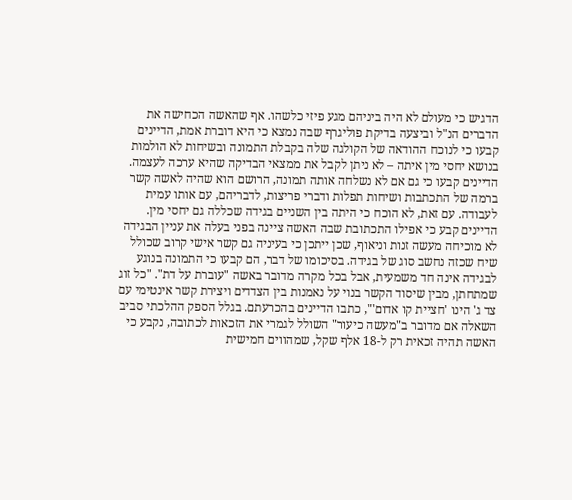הדגיש כי מעולם לא היה ביניהם מגע פיזי כלשהו. אף שהאשה הכחישה את הדברים הנ"ל וביצעה בדיקת פוליגרף שבה נמצא כי היא דוברת אמת, הדיינים קבעו כי לנוכח ההודאה של הקולגה שלה בקבלת התמונה ובשיחות לא הולמות בנושא יחסי מין איתה – לא ניתן לקבל את ממצאי הבדיקה שהיא ערכה לעצמה. הדיינים קבעו כי גם אם לא נשלחה אותה תמונה, הרושם הוא שהיה לאשה קשר ברמה של התכתבות ושיחות תפלות ודברי פריצות, לדבריהם, עם אותו עמית לעבודה. עם זאת, לא הוכח כי היתה בין השניים בגידה שכללה גם יחסי מין.
הדיינים קבע כי אפילו התכתובת שבה האשה ציינה בפני בעלה את עניין הבגידה לא מוכיחה מעשה זנות וניאוף, שכן ייתכן כי בעיניה גם קשר אישי קרוב שכולל שיח שכזה נחשב סוג של בגידה. בסיכומו של דבר, הם קבעו כי התמונה בנוגע לבגידה אינה חד משמעית, אבל בכל מקרה מדובר באשה "עוברת על דת". "כל זוג שמתחתן, מבין שיסוד הקשר בנוי על נאמנות בין הצדדים ויצירת קשר אינטימי עם צד ג' הינו 'חציית קו אדום'", כתבו הדיינים בהכרעתם. בגלל הספק ההלכתי סביב השאלה אם מדובר ב"מעשה כיעור" השולל לגמרי את הזכאות לכתובה, נקבע כי האשה תהיה זכאית רק ל-18 אלף שקל, שמהווים חמישית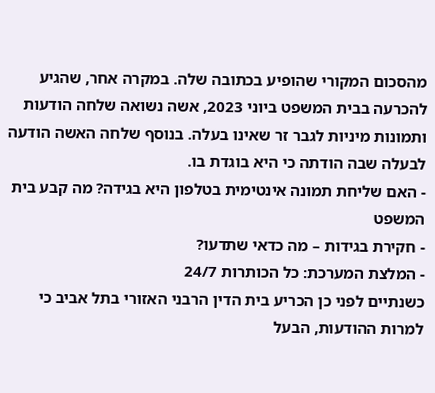מהסכום המקורי שהופיע בכתובה שלה. במקרה אחר, שהגיע להכרעה בבית המשפט ביוני 2023, אשה נשואה שלחה הודעות ותמונות מיניות לגבר זר שאינו בעלה. בנוסף שלחה האשה הודעה לבעלה שבה הודתה כי היא בוגדת בו.
- האם שליחת תמונה אינטימית בטלפון היא בגידה? מה קבע בית המשפט
- חקירת בגידות – מה כדאי שתדעו?
- המלצת המערכת: כל הכותרות 24/7
כשנתיים לפני כן הכריע בית הדין הרבני האזורי בתל אביב כי למרות ההודעות, הבעל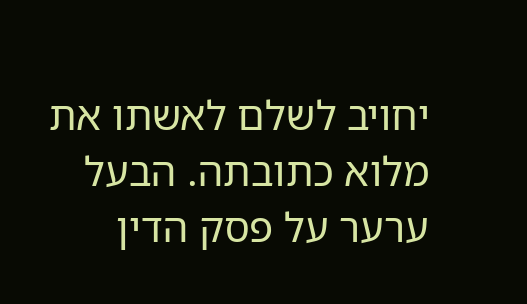יחויב לשלם לאשתו את מלוא כתובתה. הבעל ערער על פסק הדין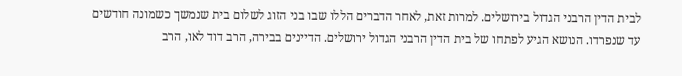לבית הדין הרבני הגדול בירושלים. למרות זאת, לאחר הדברים הללו שבו בני הזוג לשלום בית שנמשך כשמונה חודשים עד שנפרדו. הנושא הגיע לפתחו של בית הדין הרבני הגדול ירושלים. הדיינים בבירה, הרב דוד לאו, הרב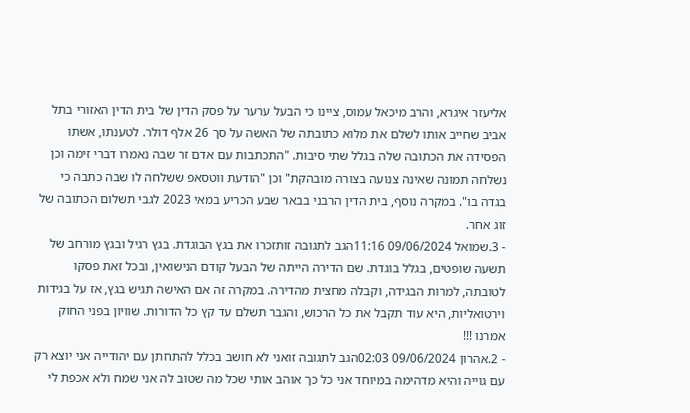אליעזר איגרא, והרב מיכאל עמוס, ציינו כי הבעל ערער על פסק הדין של בית הדין האזורי בתל אביב שחייב אותו לשלם את מלוא כתובתה של האשה על סך 26 אלף דולר. לטענתו, אשתו הפסידה את הכתובה שלה בגלל שתי סיבות. "התכתבות עם אדם זר שבה נאמרו דברי זימה וכן נשלחה תמונה שאינה צנועה בצורה מובהקת" וכן "הודעת ווטסאפ ששלחה לו שבה כתבה כי בגדה בו". במקרה נוסף, בית הדין הרבני בבאר שבע הכריע במאי 2023 לגבי תשלום הכתובה של זוג אחר.
- 3.שמואל 09/06/2024 11:16הגב לתגובה זותזכרו את בגץ הבוגדת. בגץ רגיל ובגץ מורחב של תשעה שופטים, בגלל בוגדת. שם הדירה הייתה של הבעל קודם הנישואין, ובכל זאת פסקו לטובתה, למרות הבגידה, וקבלה מחצית מהדירה. במקרה זה אם האישה תגיש בגץ, אז על בגידות וירטואליות, היא עוד תקבל את כל הרכוש, והגבר תשלם עד קץ כל הדורות. שוויון בפני החוק אמרנו !!!
- 2.אהרון 09/06/2024 02:03הגב לתגובה זואני לא חושב בכלל להתחתן עם יהודייה אני יוצא רק עם גוייה והיא מדהימה במיוחד אני כל כך אוהב אותי שכל מה שטוב לה אני שמח ולא אכפת לי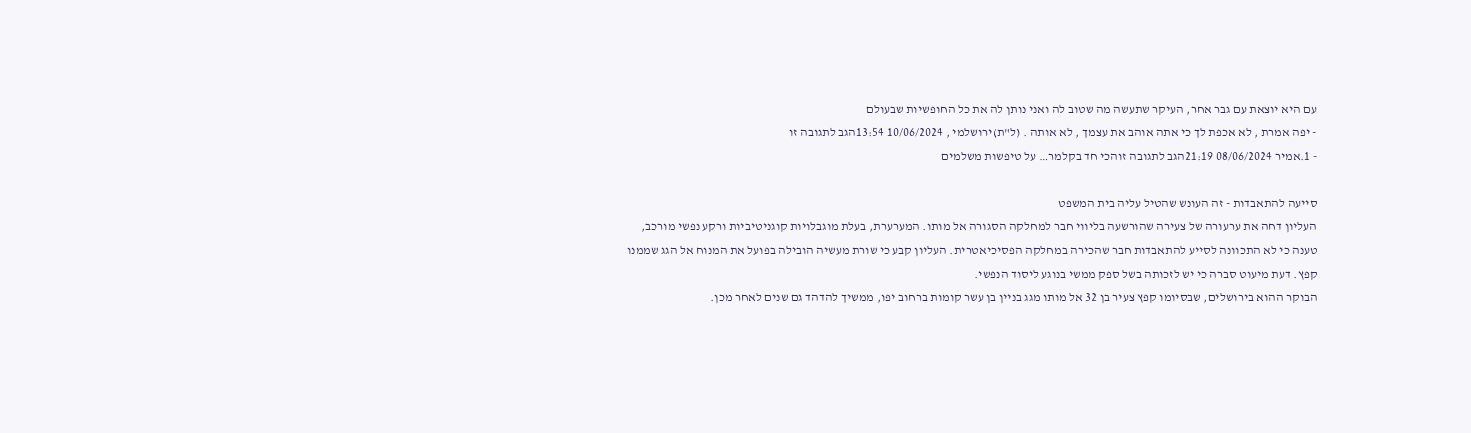עם היא יוצאת עם גבר אחר, העיקר שתעשה מה שטוב לה ואני נותן לה את כל החופשיות שבעולם
- יפה אמרת , לא אכפת לך כי אתה אוהב את עצמך , לא אותה . (ל"ת)ירושלמי , 10/06/2024 13:54הגב לתגובה זו
- 1.אמיר 08/06/2024 21:19הגב לתגובה זוהכי חד בקלמר… על טיפשות משלמים

סייעה להתאבדות - זה העונש שהטיל עליה בית המשפט
העליון דחה את ערעורה של צעירה שהורשעה בליווי חבר למחלקה הסגורה אל מותו. המערערת, בעלת מוגבלויות קוגניטיביות ורקע נפשי מורכב, טענה כי לא התכוונה לסייע להתאבדות חבר שהכירה במחלקה הפסיכיאטרית. העליון קבע כי שורת מעשיה הובילה בפועל את המנוח אל הגג שממנו
קפץ. דעת מיעוט סברה כי יש לזכותה בשל ספק ממשי בנוגע ליסוד הנפשי.
הבוקר ההוא בירושלים, שבסיומו קפץ צעיר בן 32 אל מותו מגג בניין בן עשר קומות ברחוב יפו, ממשיך להדהד גם שנים לאחר מכן.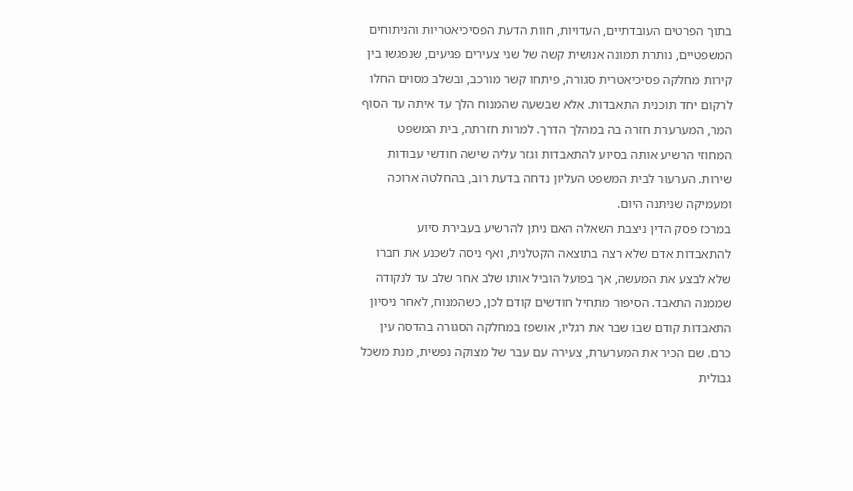בתוך הפרטים העובדתיים, העדויות, חוות הדעת הפסיכיאטריות והניתוחים המשפטיים, נותרת תמונה אנושית קשה של שני צעירים פגיעים, שנפגשו בין קירות מחלקה פסיכיאטרית סגורה, פיתחו קשר מורכב, ובשלב מסוים החלו לרקום יחד תוכנית התאבדות. אלא שבשעה שהמנוח הלך עד איתה עד הסוף המר, המערערת חזרה בה במהלך הדרך. למרות חזרתה, בית המשפט המחוזי הרשיע אותה בסיוע להתאבדות וגזר עליה שישה חודשי עבודות שירות. הערעור לבית המשפט העליון נדחה בדעת רוב, בהחלטה ארוכה ומעמיקה שניתנה היום.
במרכז פסק הדין ניצבת השאלה האם ניתן להרשיע בעבירת סיוע להתאבדות אדם שלא רצה בתוצאה הקטלנית, ואף ניסה לשכנע את חברו שלא לבצע את המעשה, אך בפועל הוביל אותו שלב אחר שלב עד לנקודה שממנה התאבד. הסיפור מתחיל חודשים קודם לכן, כשהמנוח, לאחר ניסיון התאבדות קודם שבו שבר את רגליו, אושפז במחלקה הסגורה בהדסה עין כרם. שם הכיר את המערערת, צעירה עם עבר של מצוקה נפשית, מנת משכל גבולית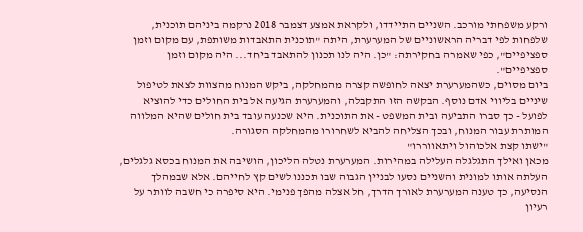ורקע משפחתי מורכב. השניים התיידדו, ולקראת אמצע דצמבר 2018 נרקמה ביניהם תוכנית, שלפחות לפי דבריה הראשוניים של המערערת, היתה "תוכנית התאבדות משותפת, עם מקום וזמן ספציפיים", כפי שאמרה בחקירתה: "כן. היה לנו תכנון להתאבד ביחד... היה מקום וזמן ספציפיים".
ביום מסוים, כשהמערערת יצאה לחופשה קצרה מהמחלקה, ביקש המנוח מהצוות לצאת לטיפול שיניים בליווי אדם נוסף. הבקשה הזו התקבלה, והמערערת הגיעה אל בית החולים כדי להוציא לפועל - כך סברו התביעה ובית המשפט - את התוכנית. היא שכנעה עובד בית חולים שהיא המלווה המותרת עבור המנוח, ובכך הצליחה להביא לשחרורו מהמחלקה הסגורה.
"ישתו קצת אלכוהול ויתאווררו"
מכאן ואילך התגלגלה העלילה במהירות. המערערת נטלה הליכון, הושיבה את המנוח בכסא גלגלים, העלתה אותו למונית והשניים נסעו לבניין הגבוה שבו תכננו לשים קץ לחייהם. אלא שבמהלך הנסיעה, כך טענה המערערת לאורך הדרך, חל אצלה מהפך פנימי. היא סיפרה כי חשבה לוותר על רעיון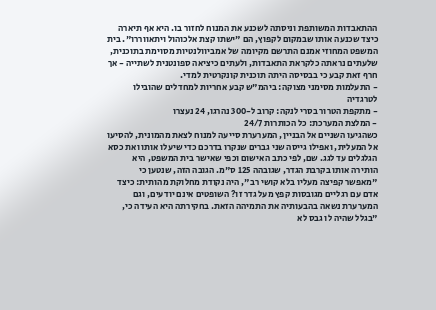ההתאבדות המשותפת וניסתה לשכנע את המנוח לחזור בו. היא אף תיארה כיצד שכנעה אותו שבמקום לקפוץ, הם "ישתו קצת אלכוהול ויתאווררו". בית המשפט המחוזי אמנם התרשם מקיומה של אמביוולנטיות מסוימת בתוכנית, שלעתים נראתה כלקראת התאבדות, ולעתים כיציאה ספונטנית לשתייה - אך חרף זאת קבע כי בבסיסה היתה תוכנית קונקרטית למדי.
- התעלמות מסימני מצוקה: ביהמ"ש קבע אחריות למחדלים שהובילו לטרגדיה
- מתקפת הטרור בסרי לנקה: קרוב ל-300 נהרגו, 24 נעצרו
- המלצת המערכת: כל הכותרות 24/7
כשהגיעו השניים אל הבניין, המערערת סייעה למנוח לצאת מהמונית, להסיעו אל המעלית, ואפילו גייסה שני גברים שנקרו בדרכם כדי שיעלו אותו ואת כסא הגלגלים עד לגג. שם, לפי כתב האישום וכפי שאישר בית המשפט, היא הותירה אותו בקרבת הגדר, שגובהה 125 ס"מ. הגובה הזה, שנטען כי "מאפשר קפיצה מעליו בלא קושי רב", היה נקודת מחלוקת מהותית: כיצד אדם עם רגליים מגובסות קפץ מעל גדר זו? השופטים אינם יודעים, וגם המערערת נשאה בהבעותיה את התמיהה הזאת. בחקירתה היא העידה כי, "בגלל שהיה לו גבס לא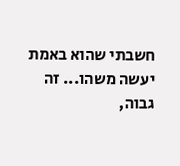חשבתי שהוא באמת יעשה משהו... זה גבוה,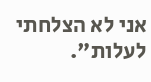אני לא הצלחתי לעלות".